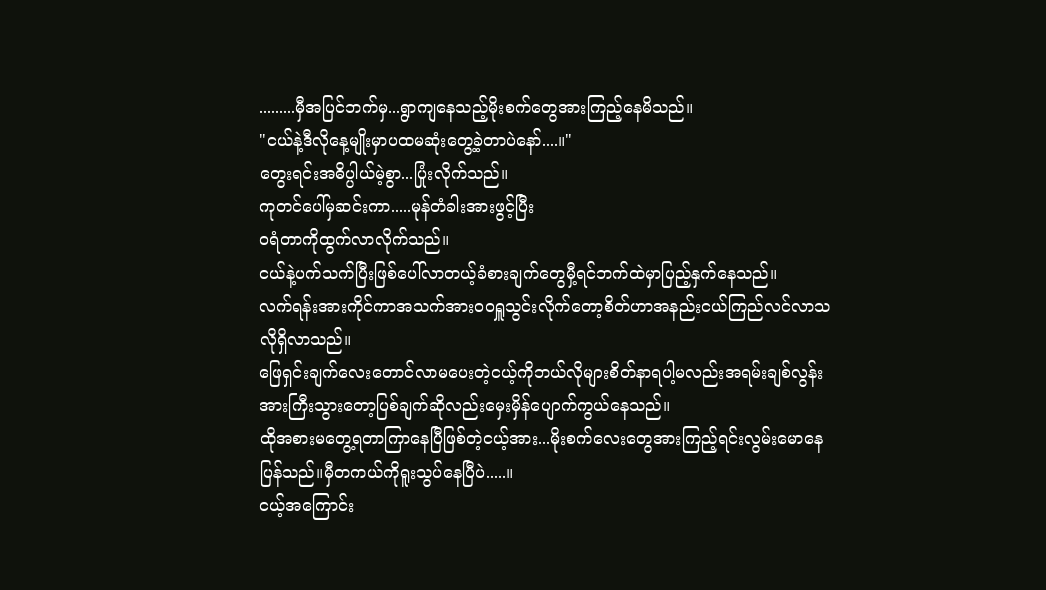.........မှီအပြင်ဘက်မှ...ရွာကျနေသည့်မိုးစက်တွေအားကြည့်နေမိသည်။
"ငယ်နဲ့ဒီလိုနေ့မျိုးမှာပထမဆုံးတွေ့ခဲ့တာပဲနော်....။"
တွေးရင်းအဓိပ္ပါယ်မဲ့စွာ...ပြုံးလိုက်သည်။
ကုတင်ပေါ်မှဆင်းကာ.....မုန်တံခါးအားဖွင့်ပြီး
ဝရံတာကိုထွက်လာလိုက်သည်။
ငယ်နဲ့ပက်သက်ပြီးဖြစ်ပေါ်လာတယ့်ခံစားချက်တွေမှီ့ရင်ဘက်ထဲမှာပြည့်နှက်နေသည်။
လက်ရန်းအားကိုင်ကာအသက်အားဝဝရှူသွင်းလိုက်တော့စိတ်ဟာအနည်းငယ်ကြည်လင်လာသလိုရှိလာသည်။
ဖြေရှင်းချက်လေးတောင်လာမပေးတဲ့ငယ့်ကိုဘယ်လိုများစိတ်နာရပါ့မလည်းအရမ်းချစ်လွန်းအားကြီးသွားတော့ပြစ်ချက်ဆိုလည်းမှေးမှိန်ပျောက်ကွယ်နေသည်။
ထိုအစားမတွေ့ရတာကြာနေပြီဖြစ်တဲ့ငယ့်အား...မိုးစက်လေးတွေအားကြည့်ရင်းလွမ်းမောနေပြန်သည်။မှီတကယ်ကိုရူးသွပ်နေပြီပဲ.....။
ငယ့်အကြောင်း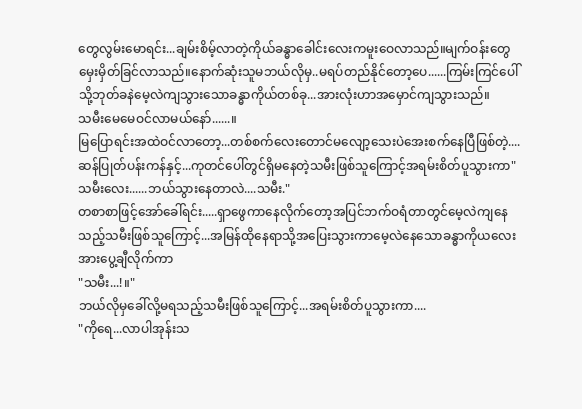တွေလွမ်းမောရင်း...ချမ်းစိမ့်လာတဲ့ကိုယ်ခန္ဓာခေါင်းလေးကမူးဝေလာသည်။မျက်ဝန်းတွေမှေးမှိတ်ခြင်လာသည်။နောက်ဆုံးသူမဘယ်လိုမှ..မရပ်တည်နိုင်တော့ပေ......ကြမ်းကြင်ပေါ်သို့ဘုတ်ခနဲမေ့လဲကျသွားသောခန္ဓာကိုယ်တစ်ခု...အားလုံးဟာအမှောင်ကျသွားသည်။
သမီးမေမေဝင်လာမယ်နော်......။
မြပြောရင်းအထဲဝင်လာတော့...တစ်စက်လေးတောင်မလျော့သေးပဲအေးစက်နေပြီဖြစ်တဲ့....ဆန်ပြုတ်ပန်းကန်နှင့်...ကုတင်ပေါ်တွင်ရှိမနေတဲ့သမီးဖြစ်သူကြောင့်အရမ်းစိတ်ပူသွားကာ"သမီးလေး......ဘယ်သွားနေတာလဲ....သမီး."
တစာစာဖြင့်အော်ခေါ်ရင်း.....ရှာဖွေကာနေလိုက်တော့အပြင်ဘက်ဝရံတာတွင်မေ့လဲကျနေသည့်သမီးဖြစ်သူကြောင့်...အမြန်ထိုနေရာသို့အပြေးသွားကာမေ့လဲနေသောခန္ဓာကိုယလေးအားပွေ့ချီလိုက်ကာ
"သမီး...!။"
ဘယ်လိုမှခေါ်လို့မရသည့်သမီးဖြစ်သူကြောင့်...အရမ်းစိတ်ပူသွားကာ....
"ကိုရေ...လာပါအုန်းသ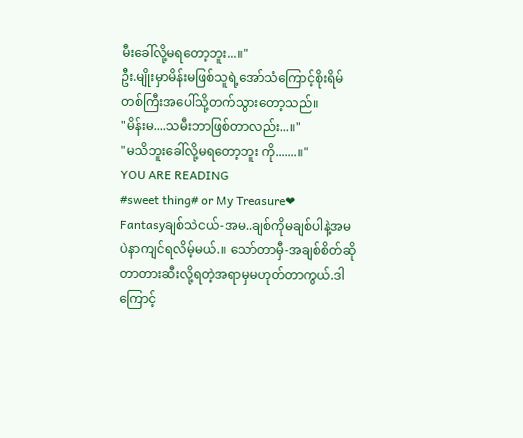မီးခေါ်လို့မရတော့ဘူး...။"
ဦး.မျိုးမှာမိန်းမဖြစ်သူရဲ့အော်သံကြောင့်စိုးရိမ်တစ်ကြီးအပေါ်သို့တက်သွားတော့သည်။
"မိန်းမ....သမီးဘာဖြစ်တာလည်း...။"
"မသိဘူးခေါ်လို့မရတော့ဘူး ကို.......။"
YOU ARE READING
#sweet thing# or My Treasure❤
Fantasyချစ်သဲငယ်-အမ..ချစ်ကိုမချစ်ပါနဲ့အမပဲနာကျင်ရလိမ့်မယ်.။ သော်တာမှီ-အချစ်စိတ်ဆိုတာတားဆီးလို့ရတဲ့အရာမှမဟုတ်တာကွယ်.ဒါကြောင့်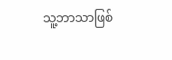သူ့ဘာသာဖြစ်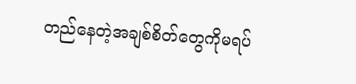တည်နေတဲ့အချစ်စိတ်တွေကိုမရပ်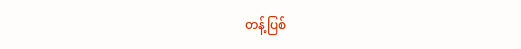တန့်ပြစ်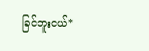ခြင်ဘူးငယ်*